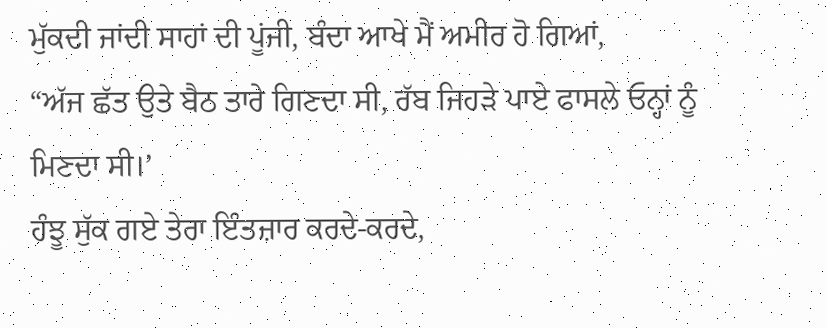ਮੁੱਕਦੀ ਜਾਂਦੀ ਸਾਹਾਂ ਦੀ ਪੂਂਜੀ, ਬੰਦਾ ਆਖੇ ਮੈਂ ਅਮੀਰ ਹੋ ਗਿਆਂ,
“ਅੱਜ ਛੱਤ ਉਤੇ ਬੈਠ ਤਾਰੇ ਗਿਣਦਾ ਸੀ, ਰੱਬ ਜਿਹੜੇ ਪਾਏ ਫਾਸਲੇ ਓਨ੍ਹਾਂ ਨੂੰ ਮਿਣਦਾ ਸੀ।’
ਹੰਝੂ ਸੁੱਕ ਗਏ ਤੇਰਾ ਇੰਤਜ਼ਾਰ ਕਰਦੇ-ਕਰਦੇ,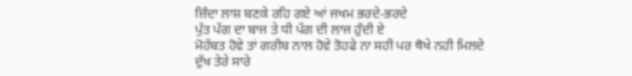ਜ਼ਿੰਦਾ ਲਾਸ਼ ਬਣਕੇ ਰਹਿ ਗਏ ਆਂ ਜਖਮ ਭਰਦੇ-ਭਰਦੇ
ਪੁੱਤ ਪੱਗ ਦਾ ਬਾਜ ਤੇ ਧੀ ਪੱਗ ਦੀ ਲਾਜ ਹੁੰਦੀ ਏ
ਮੋਹੱਬਤ ਹੋਵੇ ਤਾਂ ਗਰੀਬ ਨਾਲ ਹੋਵੇ ਤੋਹਫੇ ਨਾ ਸਹੀ ਪਰ ਥੋਖੇ ਨਹੀ ਮਿਲਦੇ
ਦੁੱਖ ਤੇਰੇ ਸਾਰੇ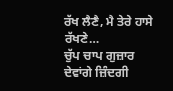ਰੱਖ ਲੈਣੈ, ਮੈ ਤੇਰੇ ਹਾਸੇ ਰੱਖਣੇ…
ਚੁੱਪ ਚਾਪ ਗੁਜ਼ਾਰ ਦੇਵਾਂਗੇ ਜ਼ਿੰਦਗੀ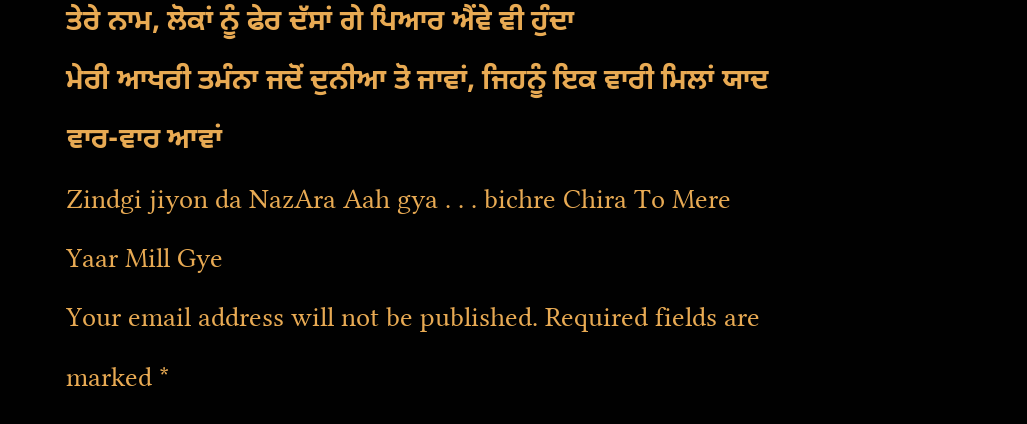ਤੇਰੇ ਨਾਮ, ਲੋਕਾਂ ਨੂੰ ਫੇਰ ਦੱਸਾਂ ਗੇ ਪਿਆਰ ਐਂਵੇ ਵੀ ਹੁੰਦਾ
ਮੇਰੀ ਆਖਰੀ ਤਮੰਨਾ ਜਦੋਂ ਦੁਨੀਆ ਤੋ ਜਾਵਾਂ, ਜਿਹਨੂੰ ਇਕ ਵਾਰੀ ਮਿਲਾਂ ਯਾਦ ਵਾਰ-ਵਾਰ ਆਵਾਂ
Zindgi jiyon da NazAra Aah gya . . . bichre Chira To Mere Yaar Mill Gye
Your email address will not be published. Required fields are marked *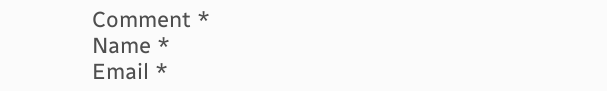Comment *
Name *
Email *